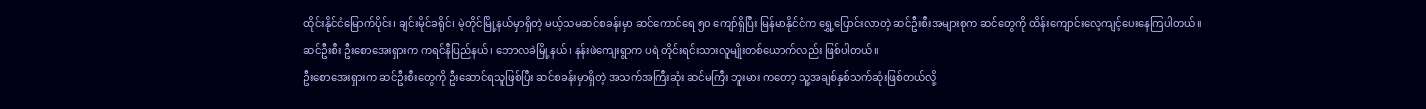ထိုင်းနိုင်ငံမြောက်ပိုင်း၊ ချင်းမိုင်ခရိုင်၊ မဲ့တိုင်မြို့နယ်မှာရှိတဲ့ မယ့်သမဆင်စခန်းမှာ ဆင်ကောင်ရေ ၅၀ ကျော်ရှိပြီး မြန်မာနိုင်ငံက ရွှေ့ပြောင်းလာတဲ့ ဆင်ဦးစီးအများစုက ဆင်တွေကို ထိန်းကျောင်းလေ့ကျင့်ပေးနေကြပါတယ်။
ဆင်ဦးစီး ဦးစောအေးရှားက ကရင်နီပြည်နယ်၊ ဘောလခဲမြို့နယ်၊ နန်းဖဲကျေးရွာက ပရဲ တိုင်းရင်းသားလူမျိုးတစ်ယောက်လည်း ဖြစ်ပါတယ်။
ဦးစောအေးရှားက ဆင်ဦးစီးတွေကို ဦးဆောင်ရသူဖြစ်ပြီး ဆင်စခန်းမှာရှိတဲ့ အသက်အကြီးဆုံး ဆင်မကြီး ဘူးမား ကတော့ သူ့အချစ်နှစ်သက်ဆုံးဖြစ်တယ်လို့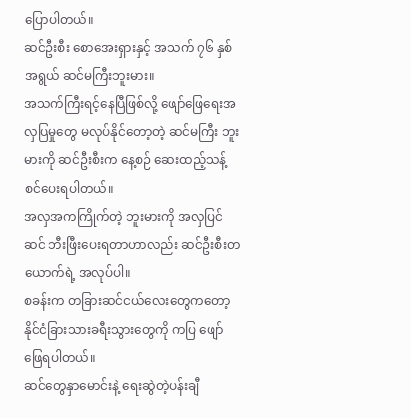ပြောပါတယ်။
ဆင်ဦးစီး စောအေးရှားနှင့် အသက် ၇၆ နှစ်အရွယ် ဆင်မကြီးဘူးမား။
အသက်ကြီးရင့်နေပြီဖြစ်လို့ ဖျော်ဖြေရေးအလှပြမှုတွေ မလုပ်နိုင်တော့တဲ့ ဆင်မကြီး ဘူးမားကို ဆင်ဦးစီးက နေ့စဉ် ဆေးထည့်သန့်စင်ပေးရပါတယ်။
အလှအကကြိုက်တဲ့ ဘူးမားကို အလှပြင်ဆင် ဘီးဖြီးပေးရတာဟာလည်း ဆင်ဦးစီးတယောက်ရဲ့ အလုပ်ပါ။
စခန်းက တခြားဆင်ငယ်လေးတွေကတော့ နိုင်ငံခြားသားခရီးသွားတွေကို ကပြ ဖျော်ဖြေရပါတယ်။
ဆင်တွေနှာမောင်းနဲ့ ရေးဆွဲတဲ့ပန်းချီ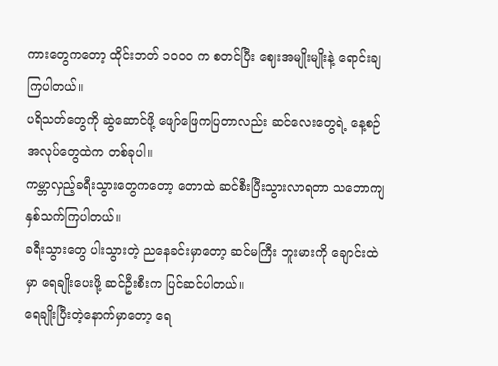ကားတွေကတော့ ထိုင်းဘတ် ၁၀၀၀ က စတင်ပြီး ဈေးအမျိုးမျိုးနဲ့ ရောင်းချကြပါတယ်။
ပရိသတ်တွေကို ဆွဲဆောင်ဖို့ ဖျော်ဖြေကပြတာလည်း ဆင်လေးတွေရဲ့ နေ့စဉ်အလုပ်တွေထဲက တစ်ခုပါ။
ကမ္ဘာလှည့်ခရီးသွားတွေကတော့ တောထဲ ဆင်စီးပြီးသွားလာရတာ သဘောကျ နှစ်သက်ကြပါတယ်။
ခရီးသွားတွေ ပါးသွားတဲ့ ညနေခင်းမှာတော့ ဆင်မကြီး ဘူးမားကို ချောင်းထဲမှာ ရေချိုးပေးဖို့ ဆင်ဦးစီးက ပြင်ဆင်ပါတယ်။
ရေချိုးပြီးတဲ့နောက်မှာတော့ ရေ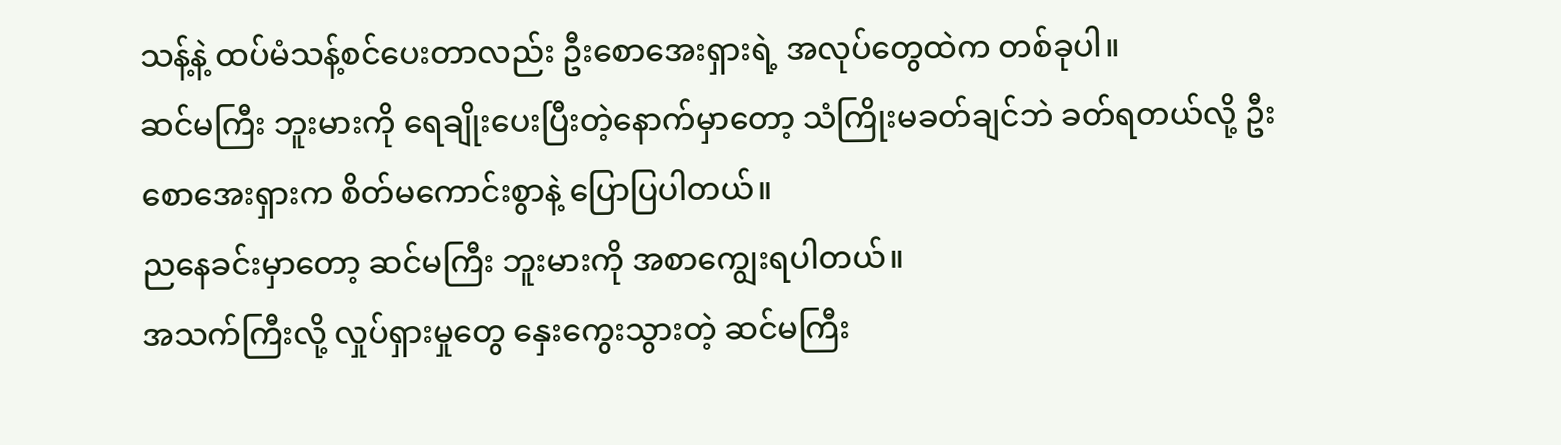သန့်နဲ့ ထပ်မံသန့်စင်ပေးတာလည်း ဦးစောအေးရှားရဲ့ အလုပ်တွေထဲက တစ်ခုပါ။
ဆင်မကြီး ဘူးမားကို ရေချိုးပေးပြီးတဲ့နောက်မှာတော့ သံကြိုးမခတ်ချင်ဘဲ ခတ်ရတယ်လို့ ဦးစောအေးရှားက စိတ်မကောင်းစွာနဲ့ ပြောပြပါတယ်။
ညနေခင်းမှာတော့ ဆင်မကြီး ဘူးမားကို အစာကျွေးရပါတယ်။
အသက်ကြီးလို့ လှုပ်ရှားမှုတွေ နှေးကွေးသွားတဲ့ ဆင်မကြီး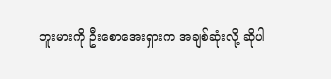ဘူးမားကို ဦးစောအေးရှားက အချစ်ဆုံးလို့ ဆိုပါ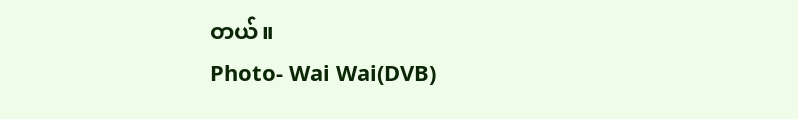တယ်။
Photo- Wai Wai(DVB)